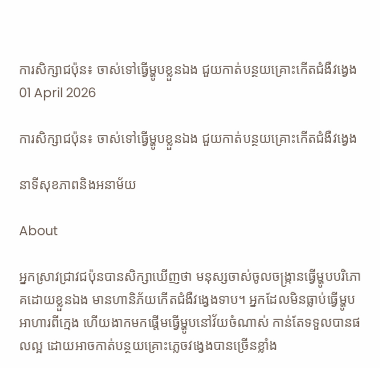ការសិក្សាជប៉ុន៖ ចាស់ទៅធ្វើម្ហូបខ្លួនឯង ជួយកាត់បន្ថយគ្រោះកើតជំងឺវង្វេង
01 April 2026

ការសិក្សាជប៉ុន៖ ចាស់ទៅធ្វើម្ហូបខ្លួនឯង ជួយកាត់បន្ថយគ្រោះកើតជំងឺវង្វេង

នាទីសុខភាពនិងអនាម័យ

About

អ្នកស្រាវជ្រាវជប៉ុនបានសិក្សាឃើញថា មនុស្សចាស់ចូលចង្ក្រានធ្វើម្ហូបបរិភោគដោយខ្លួនឯង មានហានិភ័យកើតជំងឺវង្វេងទាប។ អ្នកដែលមិនធ្លាប់ធ្វើម្ហូបអាហារពីក្មេង ហើយងាកមកផ្តើមធ្វើម្ហូបនៅវ័យចំណាស់ កាន់តែទទួលបានផលល្អ ដោយអាចកាត់បន្ថយគ្រោះភ្លេចវង្វេងបានច្រើនខ្លាំង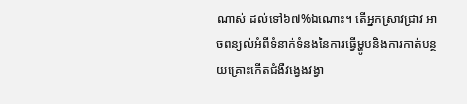ណាស់ ដល់ទៅ៦៧%ឯណោះ។ តើអ្នកស្រាវជ្រាវ អាចពន្យល់អំពីទំនាក់ទំនងនៃការធ្វើម្ហូបនិងការកាត់បន្ថយគ្រោះកើតជំងឺវង្វេងវង្វា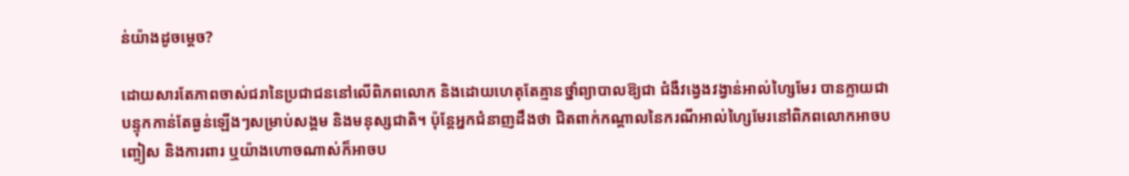ន់យ៉ាងដូចម្តេច?

ដោយសារតែភាពចាស់ជរានៃប្រជាជននៅលើពិភពលោក និងដោយហេតុតែគ្មានថ្នាំព្យាបាលឱ្យជា ជំងឺវង្វេងវង្វាន់អាល់ហ្សៃមែរ បានក្លាយជាបន្ទុកកាន់តែធ្ងន់ឡើងៗសម្រាប់សង្គម និងមនុស្សជាតិ។ ប៉ុន្តែអ្នកជំនាញដឹងថា ជិតពាក់កណ្តាលនៃករណីអាល់ហ្សៃមែរនៅពិភពលោកអាចបញ្ចៀស និងការពារ ឬយ៉ាងហោចណាស់ក៏អាចប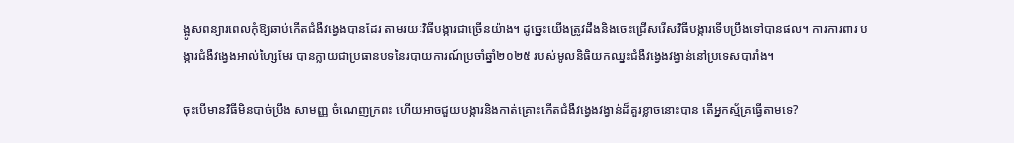ង្អូសពន្យារពេលកុំឱ្យឆាប់កើតជំងឺវង្វេងបានដែរ តាមរយៈវិធីបង្ការជាច្រើនយ៉ាង។ ដូច្នេះយើងត្រូវដឹងនិងចេះជ្រើសរើសវិធីបង្ការទើបប្រឹងទៅបានផល។ ការការពារ បង្ការជំងឺវង្វេងអាល់ហ្សៃមែរ បានក្លាយជាប្រធានបទនៃរបាយការណ៍ប្រចាំឆ្នាំ២០២៥ របស់មូលនិធិយកឈ្នះជំងឺវង្វេងវង្វាន់នៅប្រទេសបារាំង។

ចុះបើមានវិធីមិនបាច់ប្រឹង សាមញ្ញ ចំណេញក្រពះ ហើយអាចជួយបង្ការនិងកាត់គ្រោះកើតជំងឺវង្វេងវង្វាន់ដ៏គួរខ្លាចនោះបាន តើអ្នកស្ម័គ្រធ្វើតាមទេ?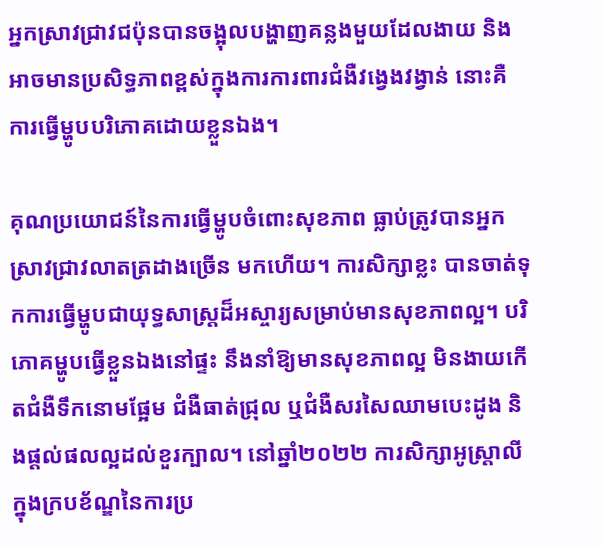អ្នកស្រាវជ្រាវជប៉ុនបានចង្អុលបង្ហាញគន្លងមួយដែលងាយ និងអាចមានប្រសិទ្ធភាពខ្ពស់ក្នុងការការពារជំងឺវង្វេងវង្វាន់ នោះគឺ ការធ្វើម្ហូបបរិភោគដោយខ្លួនឯង។

គុណប្រយោជន៍នៃការធ្វើម្ហូបចំពោះសុខភាព ធ្លាប់ត្រូវបានអ្នកស្រាវជ្រាវលាតត្រដាងច្រើន មកហើយ។ ការសិក្សាខ្លះ បានចាត់ទុកការធ្វើម្ហូបជាយុទ្ធសាស្ត្រដ៏អស្ចារ្យសម្រាប់មានសុខភាពល្អ។ បរិភោគម្ហូបធ្វើខ្លួនឯងនៅផ្ទះ នឹងនាំឱ្យមានសុខភាពល្អ មិនងាយកើតជំងឺទឹកនោមផ្អែម ជំងឺធាត់ជ្រុល ឬជំងឺសរសៃឈាមបេះដូង និងផ្តល់ផលល្អដល់ខួរក្បាល។ នៅឆ្នាំ២០២២ ការសិក្សាអូស្រ្តាលីក្នុងក្របខ័ណ្ឌនៃការប្រ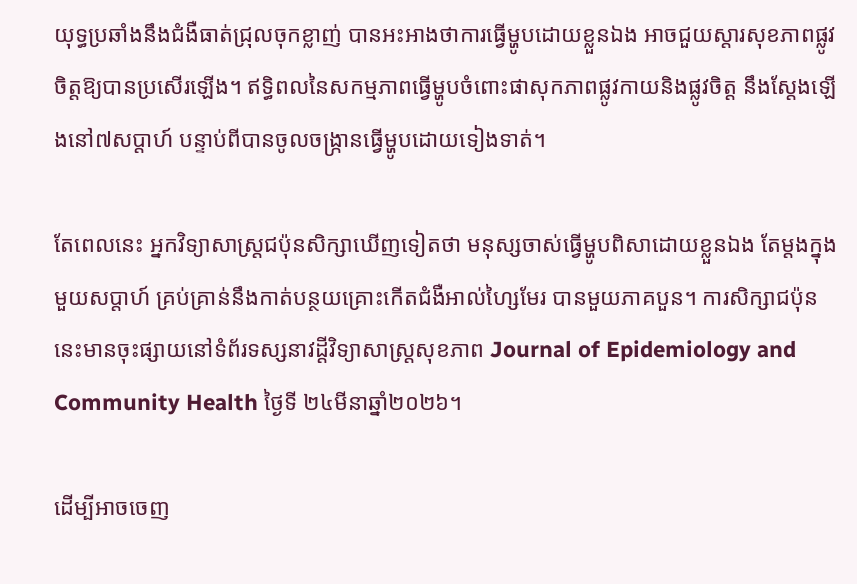យុទ្ធប្រឆាំងនឹងជំងឺធាត់ជ្រុលចុកខ្លាញ់ បានអះអាងថាការធ្វើម្ហូបដោយខ្លួនឯង អាចជួយស្តារសុខភាពផ្លូវចិត្តឱ្យបានប្រសើរឡើង។ ឥទ្ធិពលនៃសកម្មភាពធ្វើម្ហូបចំពោះផាសុកភាពផ្លូវកាយនិងផ្លូវចិត្ត នឹងស្តែងឡើងនៅ៧សប្តាហ៍ បន្ទាប់ពីបានចូលចង្ក្រានធ្វើម្ហូបដោយទៀងទាត់។

តែពេលនេះ អ្នកវិទ្យាសាស្ត្រជប៉ុនសិក្សាឃើញទៀតថា មនុស្សចាស់ធ្វើម្ហូបពិសាដោយខ្លួនឯង តែម្តងក្នុងមួយសប្តាហ៍ គ្រប់គ្រាន់នឹងកាត់បន្ថយគ្រោះកើតជំងឺអាល់ហ្សៃមែរ បានមួយភាគបួន។ ការសិក្សាជប៉ុននេះមានចុះផ្សាយនៅទំព័រទស្សនាវដ្តីវិទ្យាសាស្ត្រសុខភាព Journal of Epidemiology and Community Health ថ្ងៃទី ២៤មីនាឆ្នាំ២០២៦។

ដើម្បីអាចចេញ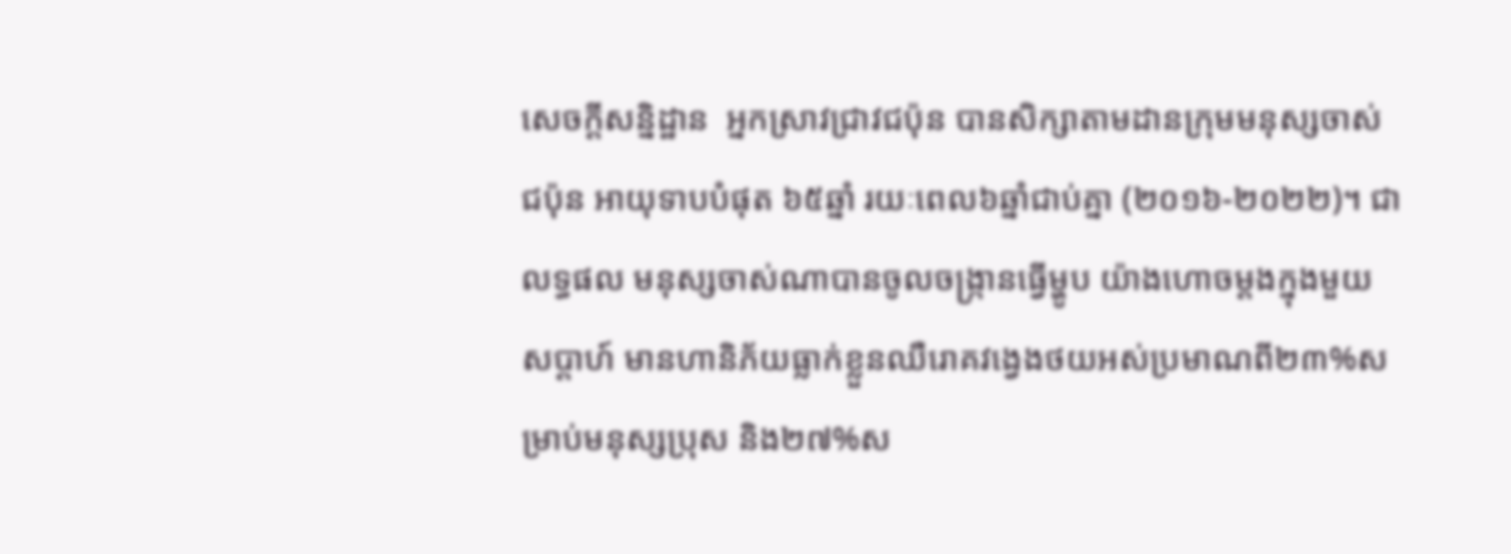សេចក្តីសន្និដ្ឋាន  អ្នកស្រាវជ្រាវជប៉ុន បានសិក្សាតាមដានក្រុមមនុស្សចាស់ជប៉ុន អាយុទាបបំផុត ៦៥ឆ្នាំ រយៈពេល៦ឆ្នាំជាប់គ្នា (២០១៦-២០២២)។ ជាលទ្ធផល មនុស្សចាស់ណាបានចូលចង្ក្រានធ្វើម្ហូប យ៉ាងហោចម្តងក្នុងមួយសប្តាហ៍ មានហានិភ័យធ្លាក់ខ្លួនឈឺរោគវង្វេងថយអស់ប្រមាណពី២៣%សម្រាប់មនុស្សប្រុស និង២៧%ស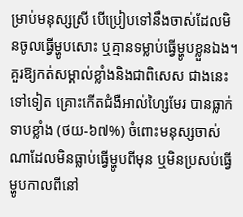ម្រាប់មនុស្សស្រី បើប្រៀបទៅនឹងចាស់ដែលមិនចូលធ្វើម្ហូបសោះ ឬគ្មានទម្លាប់ធ្វើម្ហូបខ្លួនឯង។ គួរឱ្យកត់សម្គាល់ខ្លាំងនិងជាពិសេស ជាងនេះទៅទៀត គ្រោះកើតជំងឺអាល់ហ្សៃមែរ បានធ្លាក់ទាបខ្លាំង (ថយ-៦៧%) ចំពោះមនុស្សចាស់ណាដែលមិនធ្លាប់ធ្វើម្ហូបពីមុន ឬមិនប្រសប់ធ្វើម្ហូបកាលពីនៅ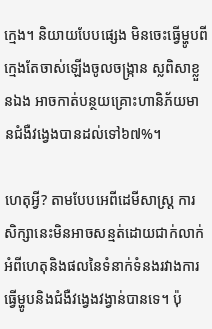ក្មេង។ និយាយបែបផ្សេង មិនចេះធ្វើម្ហូបពីក្មេងតែចាស់ឡើងចូលចង្ក្រាន ស្លពិសាខ្លួនឯង អាចកាត់បន្ថយគ្រោះហានិភ័យមានជំងឺវង្វេងបានដល់ទៅ៦៧%។

ហេតុអ្វី? តាមបែបអេពីដេមីសាស្ត្រ ការសិក្សានេះមិនអាចសន្មត់ដោយជាក់លាក់អំពីហេតុនិងផលនៃទំនាក់ទំនងរវាងការធ្វើម្ហូបនិងជំងឺវង្វេងវង្វាន់បានទេ។ ប៉ុ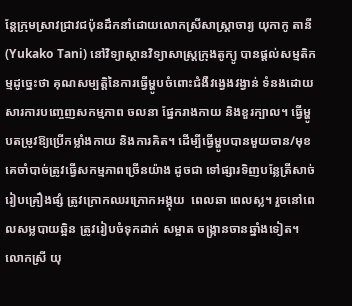ន្តែក្រុមស្រាវជ្រាវជប៉ុនដឹកនាំដោយលោកស្រីសាស្ត្រាចារ្យ យុកាកូ តានី (Yukako Tani) នៅវិទ្យាស្ថានវិទ្យាសាស្ត្រក្រុងតូក្យូ បានផ្តល់សម្មតិកម្មដូច្នេះថា គុណសម្បត្តិនៃការធ្វើម្ហូបចំពោះជំងឺវង្វេងវង្វាន់ ទំនងដោយសារការបញ្ចេញសកម្មភាព ចលនា ផ្នែករាងកាយ និងខួរក្បាល។ ធ្វើម្ហូបតម្រូវឱ្យប្រើកម្លាំងកាយ និងការគិត។ ដើម្បីធ្វើម្ហូបបានមួយចាន/មុខ គេចាំបាច់ត្រូវធ្វើសកម្មភាពច្រើនយ៉ាង ដូចជា ទៅផ្សារទិញបន្លែត្រីសាច់ រៀបគ្រឿងផ្សំ ត្រូវក្រោកឈរក្រោកអង្គុយ  ពេលឆា ពេលស្ល។ រួចនៅពេលសម្លបាយឆ្អិន ត្រូវរៀបចំទុកដាក់ សម្អាត ចង្ក្រានចានឆ្នាំងទៀត។ លោកស្រី យុ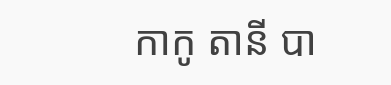កាកូ តានី បា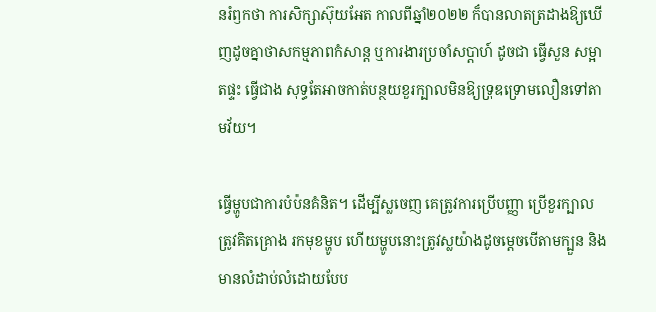នរំឭកថា ការសិក្សាស៊ុយអែត កាលពីឆ្នាំ២០២២ ក៏បានលាតត្រដាងឱ្យឃើញដូចគ្នាថាសកម្មភាពកំសាន្ត ឬការងារប្រចាំសប្តាហ៍ ដូចជា ធ្វើសួន សម្អាតផ្ទះ ធ្វើជាង សុទ្ធតែអាចកាត់បន្ថយខួរក្បាលមិនឱ្យទ្រុឌទ្រោមលឿនទៅតាមវ័យ។

ធ្វើម្ហូបជាការបំប៉នគំនិត។ ដើម្បីស្លចេញ គេត្រូវការប្រើបញ្ញា ប្រើខួរក្បាល ត្រូវគិតគ្រោង រកមុខម្ហូប ហើយម្ហូបនោះត្រូវស្លយ៉ាងដូចម្តេចបើតាមក្បួន និងមានលំដាប់លំដោយបែប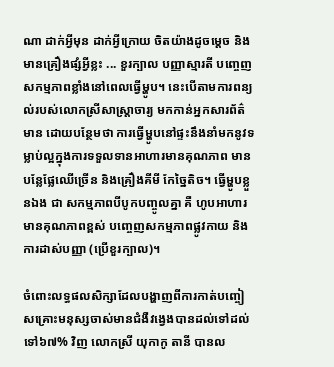ណា ដាក់អ្វីមុន ដាក់អ្វីក្រោយ ចិតយ៉ាងដូចម្តេច និងមានគ្រឿងផ្សំអ្វីខ្លះ ... ខួរក្បាល បញ្ញាស្មារតី បញ្ចេញសកម្មភាពខ្លាំងនៅពេលធ្វើម្ហូប។ នេះបើតាមការពន្យល់របស់លោកស្រីសាស្ត្រាចារ្យ មកកាន់អ្នកសារព័ត៌មាន ដោយបន្ថែមថា ការធ្វើម្ហូបនៅផ្ទះនឹងនាំមកនូវទម្លាប់ល្អក្នុងការទទួលទានអាហារមានគុណភាព មានបន្លែផ្លែឈើច្រើន និងគ្រឿងគីមី កែច្នៃតិច។ ធ្វើម្ហូបខ្លួនឯង ជា សកម្មភាពបីបូកបញ្ចូលគ្នា គឺ ហូបអាហារមានគុណភាពខ្ពស់ បញ្ចេញសកម្មភាពផ្លូវកាយ និងការដាស់បញ្ញា (ប្រើខួរក្បាល)។

ចំពោះលទ្ធផលសិក្សាដែលបង្ហាញពីការកាត់បញ្ចៀសគ្រោះមនុស្សចាស់មានជំងឺវង្វេងបានដល់ទៅដល់ទៅ៦៧% វិញ លោកស្រី យុកាកូ តានី បានល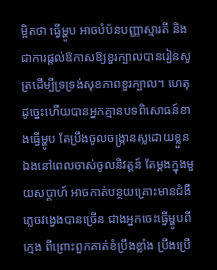ម្អិតថា ធ្វើម្ហូប អាចបំប៉នបញ្ញាស្មារតី និងជាការផ្តល់ឱកាសឱ្យខួរក្បាលបានរៀនសូត្រដើម្បីទ្រទ្រង់សុខភាពខួរក្បាល។ ហេតុដូច្នេះហើយបានអ្នកគ្មានបទពិសោធន៍ខាងធ្វើម្ហូប តែប្រឹងចូលចង្ក្រានស្លដោយខ្លួនឯងនៅពេលចាស់ចូលនិវត្តន៍ តែម្តងក្នុងមួយសប្តាហ៍ អាចកាត់បន្ថយគ្រោះមានជំងឺភ្លេចវង្វេងបានច្រើន ជាងអ្នកចេះធ្វើម្ហូបពីក្មេង ពីព្រោះពួកគាត់ខំប្រឹងខ្លាំង ប្រឹងប្រើ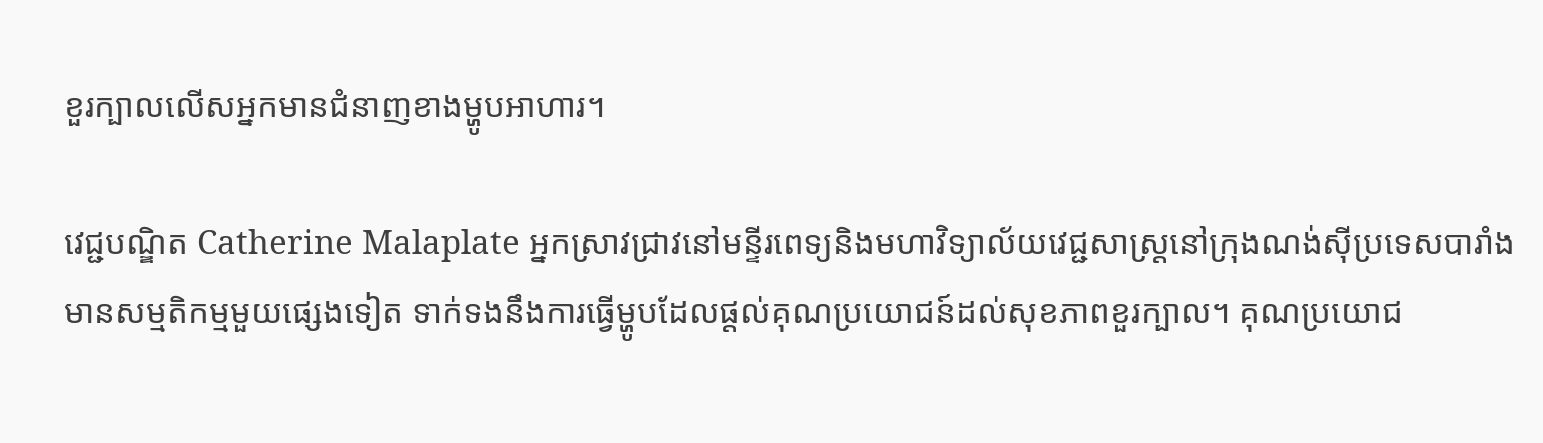ខួរក្បាលលើសអ្នកមានជំនាញខាងម្ហូបអាហារ។

វេជ្ជបណ្ឌិត Catherine Malaplate អ្នកស្រាវជ្រាវនៅមន្ទីរពេទ្យនិងមហាវិទ្យាល័យវេជ្ជសាស្ត្រនៅក្រុងណង់ស៊ីប្រទេសបារាំង មានសម្មតិកម្មមួយផ្សេងទៀត ទាក់ទងនឹងការធ្វើម្ហូបដែលផ្តល់គុណប្រយោជន៍ដល់សុខភាពខួរក្បាល។ គុណប្រយោជ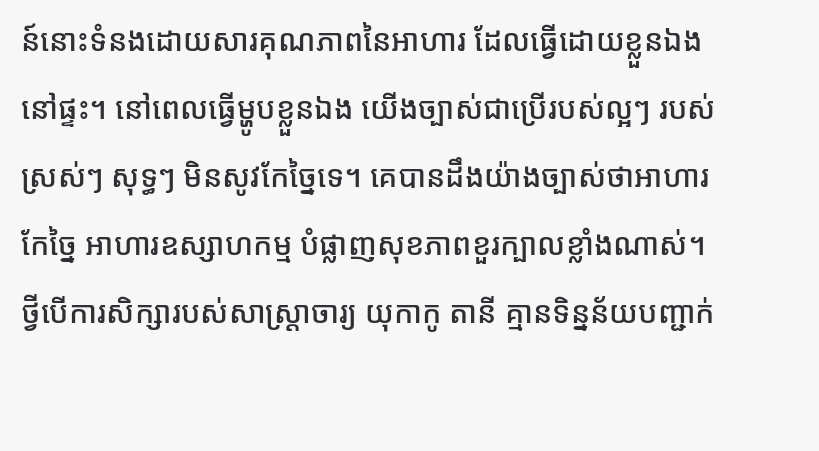ន៍នោះទំនងដោយសារគុណភាពនៃអាហារ ដែលធ្វើដោយខ្លួនឯងនៅផ្ទះ។ នៅពេលធ្វើម្ហូបខ្លួនឯង យើងច្បាស់ជាប្រើរបស់ល្អៗ របស់ស្រស់ៗ សុទ្ធៗ មិនសូវកែច្នៃទេ។ គេបានដឹងយ៉ាងច្បាស់ថាអាហារកែច្នៃ អាហារឧស្សាហកម្ម បំផ្លាញសុខភាពខួរក្បាលខ្លាំងណាស់។ ថ្វីបើការសិក្សារបស់សាស្ត្រាចារ្យ យុកាកូ តានី គ្មានទិន្នន័យបញ្ជាក់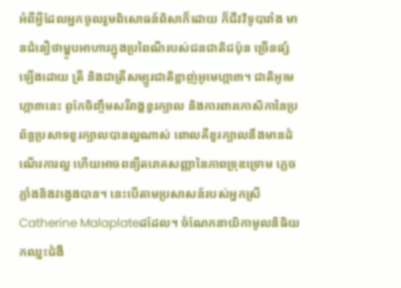អំពីអ្វីដែលអ្នកចូលរួមពិសោធន៍ពិសាក៏ដោយ ក៏ជីវវិទូបារាំង មានជំនឿថាម្ហូបអាហារក្នុងប្រពៃណីរបស់ជនជាតិជប៉ុន ច្រើនផ្សំឡើងដោយ ត្រី និងជាត្រីសម្បូរជាតិខ្លាញ់អូមេហ្កា៣។ ជាតិអូមេហ្កា៣នេះ ពូកែចិញ្ចឹមសរីរាង្គខួរក្បាល និងការពារកោសិកានៃប្រព័ន្ធប្រសាទខួរក្បាលបានល្អណាស់ ពោលគឺខួរក្បាលនឹងមានដំណើរការល្អ ហើយអាចពន្យឺតរោគសញ្ញានៃភាពទ្រុឌទ្រោម ភ្លេចភ្លាំងនិងវង្វេងបាន។ នេះបើតាមប្រសាសន៍របស់អ្នកស្រីCatherine Malaplateដដែល។ ចំណែកនាយិកាមូលនិធិយកឈ្នះជំងឺ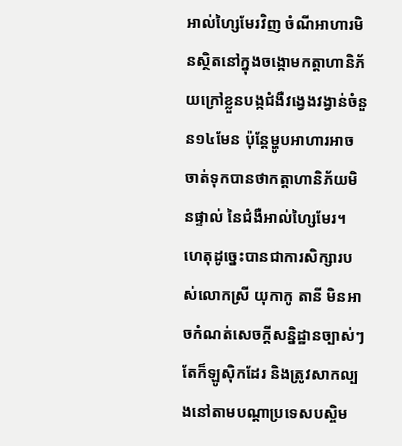អាល់ហ្សៃមែរវិញ ចំណីអាហារមិនស្ថិតនៅក្នុងចង្កោមកត្តាហានិភ័យក្រៅខ្លួនបង្កជំងឺវង្វេងវង្វាន់ចំនួន១៤មែន ប៉ុន្តែម្ហូបអាហារអាចចាត់ទុកបានថាកត្តាហានិភ័យមិនផ្ទាល់ នៃជំងឺអាល់ហ្សៃមែរ។ ហេតុដូច្នេះបានជាការសិក្សារបស់លោកស្រី យុកាកូ តានី មិនអាចកំណត់សេចក្តីសន្និដ្ឋានច្បាស់ៗ តែក៏ឡូស៊ិកដែរ និងត្រូវសាកល្បងនៅតាមបណ្តាប្រទេសបស្ចិម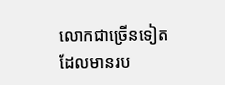លោកជាច្រើនទៀត ដែលមានរប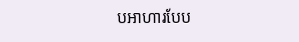បអាហារបែប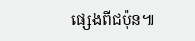ផ្សេងពីជប៉ុន៕